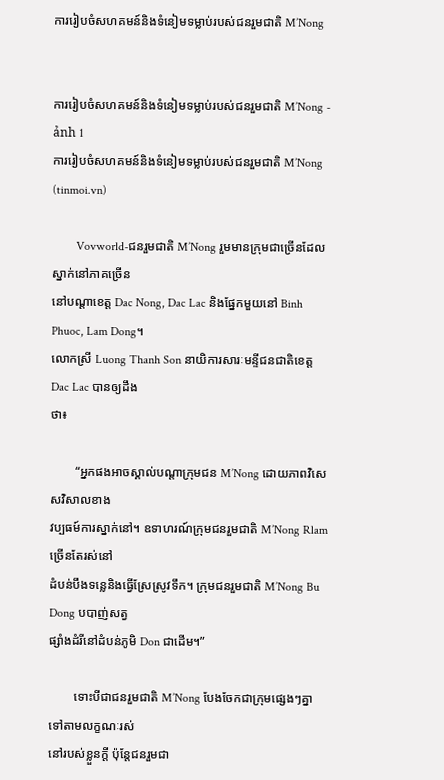ការរៀបចំសហគមន៍និងទំនៀមទម្លាប់របស់ជនរួមជាតិ M’Nong


ការរៀបចំសហគមន៍និងទំនៀមទម្លាប់របស់ជនរួមជាតិ M’Nong - ảnh 1
ការរៀបចំសហគមន៍និងទំនៀមទម្លាប់របស់ជនរួមជាតិ M’Nong (tinmoi.vn)

        Vovworld-ជនរួមជាតិ M’Nong រួមមានក្រុមជាច្រើនដែលស្នាក់នៅភាគច្រើន
នៅបណ្ដាខេត្ត Dac Nong, Dac Lac និងផ្នែកមួយនៅ Binh Phuoc, Lam Dong។
លោកស្រី Luong Thanh Son នាយិការសារៈមន្ទីជនជាតិខេត្ត Dac Lac បានឲ្យដឹង
ថា៖

        “អ្នកផងអាចស្គាល់បណ្ដាក្រុមជន M’Nong ដោយភាពវិសេសវិសាលខាង
វប្បធម៍ការស្នាក់នៅ។ ឧទាហរណ៍ក្រុមជនរួមជាតិ M’Nong Rlam ច្រើនតែរស់នៅ
ដំបន់បឹងទន្លេនិងធ្វើស្រែស្រូវទឹក។ ក្រុមជនរួមជាតិ M’Nong Bu Dong បបាញ់សត្វ
ផ្សាំងដំរីនៅដំបន់ភូមិ Don ជាដើម។”

        ទោះបីជាជនរួមជាតិ M’Nong បែងចែកជាក្រុមផ្សេងៗគ្នាទៅតាមលក្ខណៈរស់
នៅរបស់ខ្លួនក្តី ប៉ុន្តែជនរួមជា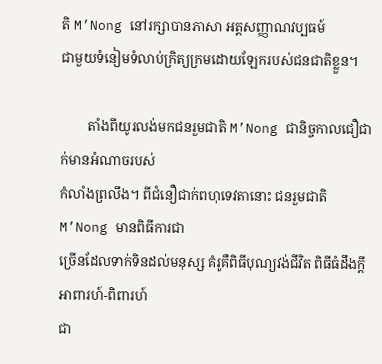តិ M’Nong នៅរក្សាបានភាសា អត្តសញ្ញាណវប្បធម៍
ជាមួយទំនៀមទំលាប់ក្រិត្យក្រមដោយឡែករបស់ជនជាតិខ្លួន។

        តាំងពីយូរលង់មកជនរួមជាតិ M’Nong ជានិច្ចកាលជឿជាក់មានអំណាចរបស់
កំលាំងព្រលឹង។ ពីជំនឿជាក់ពហុទេវតានោះ ជនរួមជាតិ M’Nong មានពិធីការជា
ច្រើនដែលទាក់ទិនដល់មនុស្ស គំរូគឺពិធីបុណ្យវង់ជីវិត ពិធីធំដឹងក្តី អាពារហ៍-ពិពារហ៍
ជា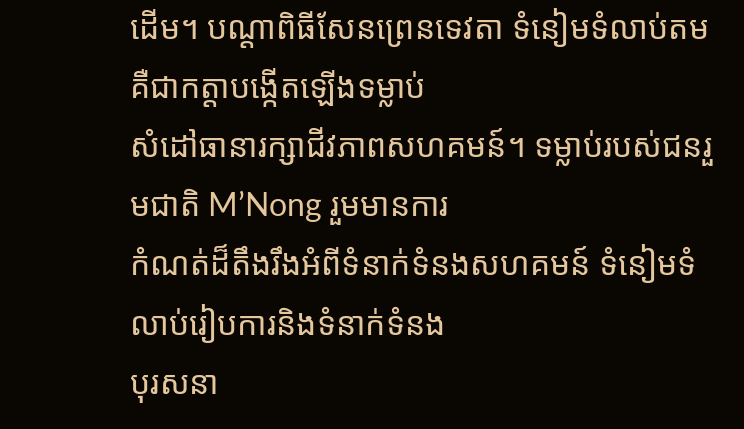ដើម។ បណ្ដាពិធីសែនព្រេនទេវតា ទំនៀមទំលាប់តមគឺជាកត្តាបង្កើតឡើងទម្លាប់
សំដៅធានារក្សាជីវភាពសហគមន៍។ ទម្លាប់របស់ជនរួមជាតិ M’Nong រួមមានការ
កំណត់ដ៏តឹងរឹងអំពីទំនាក់ទំនងសហគមន៍ ទំនៀមទំលាប់រៀបការនិងទំនាក់ទំនង
បុរសនា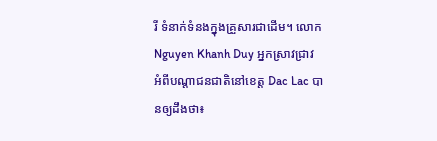រី ទំនាក់ទំនងក្នុងគ្រួសារជាដើម។ លោក Nguyen Khanh Duy អ្នកស្រាវជ្រាវ
អំពីបណ្ដាជនជាតិនៅខេត្ត Dac Lac បានឲ្យដឹងថា៖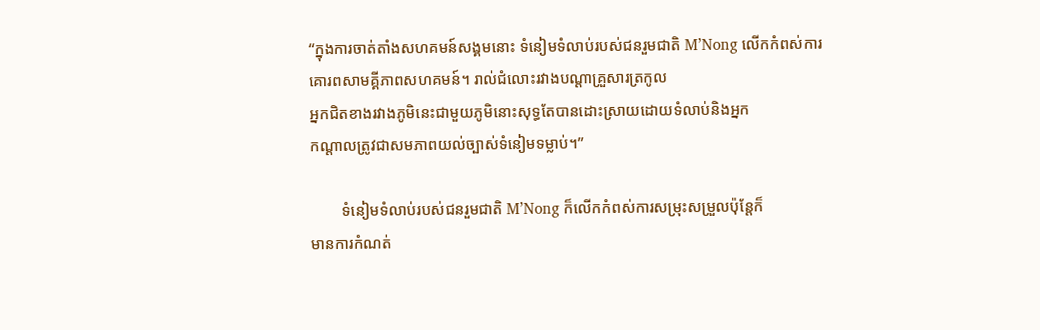“ក្នុងការចាត់តាំងសហគមន៍សង្គមនោះ ទំនៀមទំលាប់របស់ជនរួមជាតិ M’Nong លើកកំពស់ការគោរពសាមគ្គីភាពសហគមន៍។ រាល់ជំលោះរវាងបណ្ដាគ្រួសារត្រកូល
អ្នកជិតខាងរវាងភូមិនេះជាមួយភូមិនោះសុទ្ធតែបានដោះស្រាយដោយទំលាប់និងអ្នក
កណ្ដាលត្រូវជាសមភាពយល់ច្បាស់ទំនៀមទម្លាប់។”

        ទំនៀមទំលាប់របស់ជនរួមជាតិ M’Nong ក៏លើកកំពស់ការសម្រុះសម្រួលប៉ុន្តែក៏
មានការកំណត់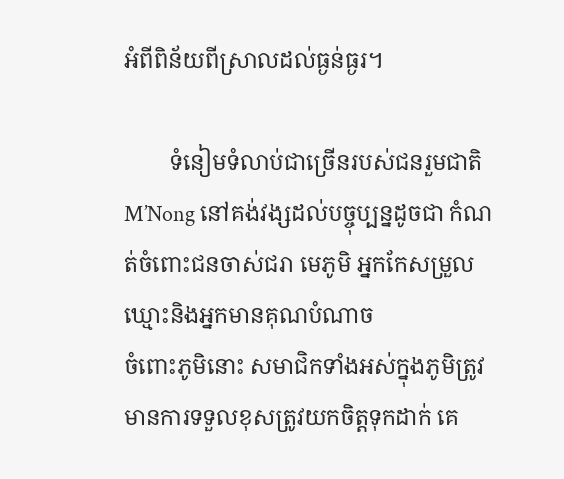អំពីពិន័យពីស្រាលដល់ធ្ងន់ធ្ងរ។

        ទំនៀមទំលាប់ជាច្រើនរបស់ជនរួមជាតិ M’Nong នៅគង់វង្សដល់បច្ចុប្បន្នដូចជា កំណត់ចំពោះជនចាស់ជរា មេភូមិ អ្នកកែសម្រួលឃ្មោះនិងអ្នកមានគុណបំណាច
ចំពោះភូមិនោះ សមាជិកទាំងអស់ក្នុងភូមិត្រូវមានការទទួលខុសត្រូវយកចិត្តទុកដាក់ គេ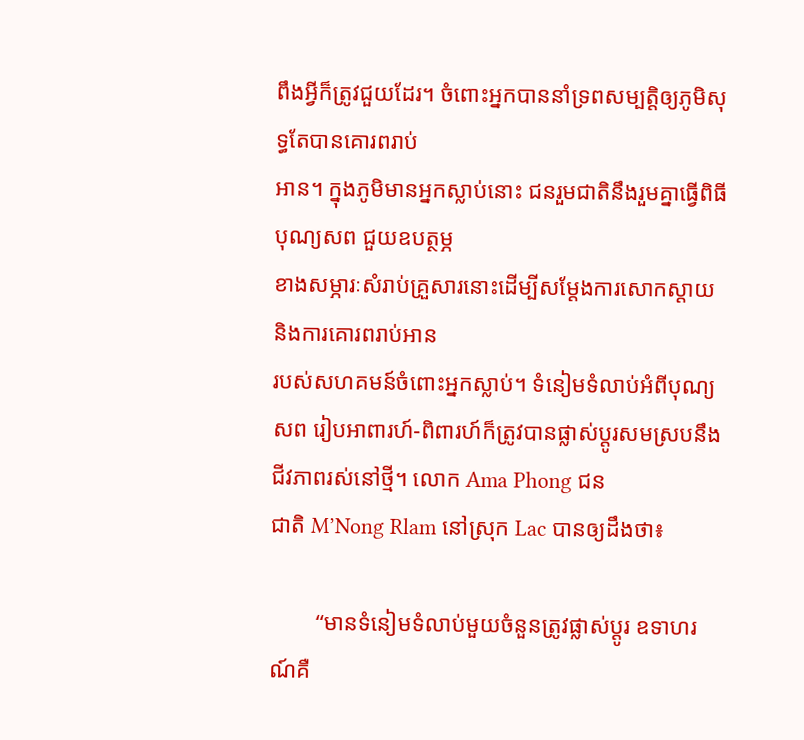ពឹងអ្វីក៏ត្រូវជួយដែរ។ ចំពោះអ្នកបាននាំទ្រពសម្បត្តិឲ្យភូមិសុទ្ធតែបានគោរពរាប់
អាន។ ក្នុងភូមិមានអ្នកស្លាប់នោះ ជនរួមជាតិនឹងរួមគ្នាធ្វើពិធីបុណ្យសព ជួយឧបត្ថម្ភ
ខាងសម្ភារៈសំរាប់គ្រួសារនោះដើម្បីសម្ដែងការសោកស្ដាយនិងការគោរពរាប់អាន
របស់សហគមន៍ចំពោះអ្នកស្លាប់។ ទំនៀមទំលាប់អំពីបុណ្យសព រៀបអាពារហ៍-ពិពារហ៍ក៏ត្រូវបានផ្លាស់ប្តូរសមស្របនឹងជីវភាពរស់នៅថ្មី។ លោក Ama Phong ជន
ជាតិ M’Nong Rlam នៅស្រុក Lac បានឲ្យដឹងថា៖

        “មានទំនៀមទំលាប់មួយចំនួនត្រូវផ្លាស់ប្តូរ ឧទាហរណ៍គឺ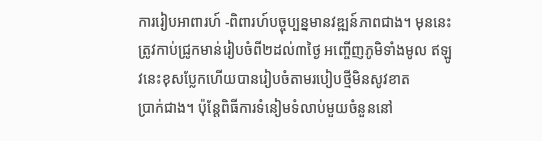ការរៀបអាពារហ៍ -ពិពារហ៍បច្ចុប្បន្នមានវឌ្ឍន៍ភាពជាង។ មុននេះត្រូវកាប់ជ្រូកមាន់រៀបចំពី២ដល់៣ថ្ងៃ អញ្ចើញភូមិទាំងមូល ឥឡូវនេះខុសប្លែកហើយបានរៀបចំតាមរបៀបថ្មីមិនសូវខាត
ប្រាក់ជាង។ ប៉ុន្តែពិធីការទំនៀមទំលាប់មួយចំនួននៅ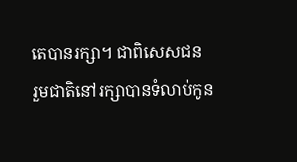តេបានរក្សា។ ជាពិសេសជន
រួមជាតិនៅរក្សាបានទំលាប់កូន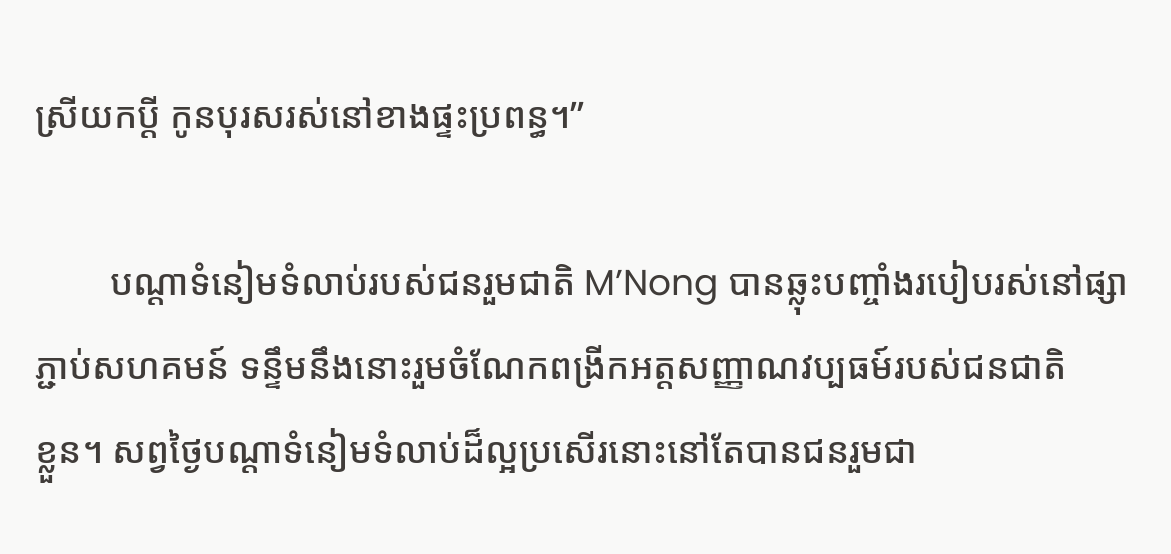ស្រីយកប្តី កូនបុរសរស់នៅខាងផ្ទះប្រពន្ធ។”

        បណ្ដាទំនៀមទំលាប់របស់ជនរួមជាតិ M’Nong បានឆ្លុះបញ្ចាំងរបៀបរស់នៅផ្សា
ភ្ជាប់សហគមន៍ ទន្ទឹមនឹងនោះរួមចំណែកពង្រីកអត្តសញ្ញាណវប្បធម៍របស់ជនជាតិ
ខ្លួន។ សព្វថ្ងៃបណ្ដាទំនៀមទំលាប់ដ៏ល្អប្រសើរនោះនៅតែបានជនរួមជា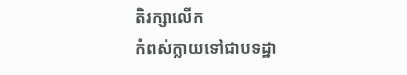តិរក្សាលើក
កំពស់ក្លាយទៅជាបទដ្ឋា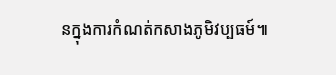នក្នុងការកំណត់កសាងភូមិវប្បធម៍៕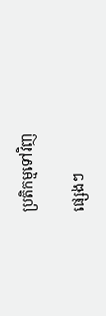ប្រតិកម្មទៅវិញ

ផ្សេងៗ